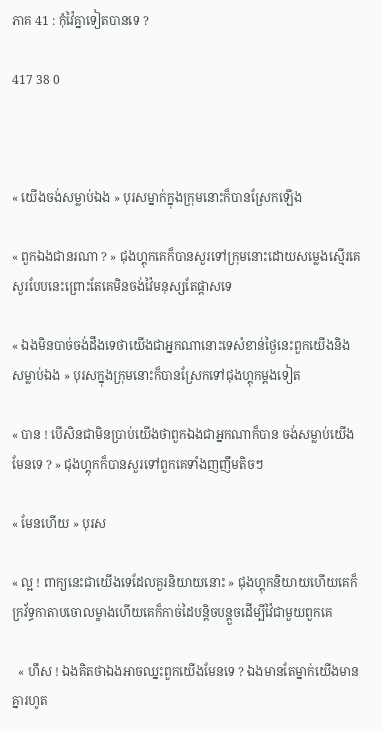ភាគ 41 : កុំវ៉ៃគ្នាទៀតបានទេ ?

417 38 0



« យើងចង់សម្លាប់ឯង » បុរសម្នាក់ក្នុងក្រុមនោះក៏បានស្រែកឡើង

« ពួកឯងជានរណា ? » ជុងហ្គុកគេក៏បានសួរទៅក្រុមនោះដោយសម្លេងស្មើរគេសួរបែបនេះព្រោះតែគេមិនចង់វ៉ៃមនុស្សតែផ្តាសទេ

« ឯងមិនបាច់ចង់ដឹងទេថាយើងជាអ្នកណានោះទេសំខាន់ថ្ងៃនេះពួកយើងនិងសម្លាប់ឯង » បុរសក្នុងក្រុមនោះក៏បានស្រែកទៅជុងហ្គុកម្តងទៀត

« បាន ! បើសិនជាមិនប្រាប់យើងថាពួកឯងជាអ្នកណាក៏បាន ចង់សម្លាប់យើងមែនទេ ? » ជុងហ្គុកក៏បានសួរទៅពួកគេទាំងញញឹមតិចៗ

« មែនហើយ » បុរស

« ល្អ ! ពាក្យនេះជាយើងទេដែលគួរនិយាយនោះ » ជុងហ្គុកនិយាយហើយគេក៏ក្រវ័ទ្ធកាតាបចោលម្ខាងហើយគេក៏កាច់ដៃបន្តិចបន្តួចដើម្បីវ៉ៃជាមួយពួកគេ

  « ហឹស ! ឯងគិតថាឯងអាចឈ្នះពួកយើងមែនទេ ? ឯងមានតែម្នាក់យើងមានគ្នារហូត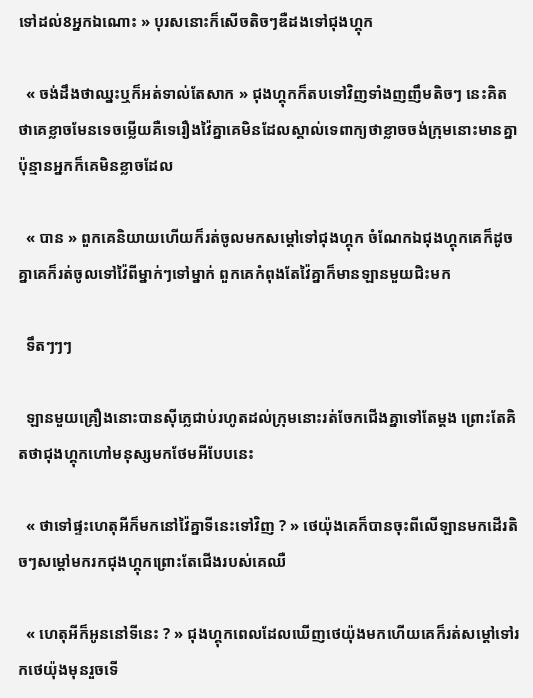ទៅដល់8អ្នកឯណោះ » បុរសនោះក៏សើចតិចៗឌឺដងទៅជុងហ្គុក

  « ចង់ដឹងថាឈ្នះឬក៏អត់ទាល់តែសាក » ជុងហ្គុកក៏តបទៅវិញទាំងញញឹមតិចៗ នេះគិតថាគេខ្លាចមែនទេចម្លើយគឺទេរឿងវ៉ៃគ្នាគេមិនដែលស្គាល់ទេពាក្យថាខ្លាចចង់ក្រុមនោះមានគ្នាប៉ុន្មានអ្នកក៏គេមិនខ្លាចដែល

  « បាន » ពួកគេនិយាយហើយក៏រត់ចូលមកសម្តៅទៅជុងហ្គុក ចំណែកឯជុងហ្គុកគេក៏ដូចគ្នាគេក៏រត់ចូលទៅវ៉ៃពីម្នាក់ៗទៅម្នាក់ ពួកគេកំពុងតែវ៉ៃគ្នាក៏មានឡានមួយជិះមក

  ទឹតៗៗៗ

  ឡានមួយគ្រឿងនោះបានសុីភ្លេជាប់រហូតដល់ក្រុមនោះរត់ចែកជើងគ្នាទៅតែម្តង ព្រោះតែគិតថាជុងហ្គុកហៅមនុស្សមកថែមអីបែបនេះ

  « ថាទៅផ្ទះហេតុអីក៏មកនៅវ៉ៃគ្នាទីនេះទៅវិញ ? » ថេយ៉ុងគេក៏បានចុះពីលើឡានមកដើរតិចៗសម្តៅមករកជុងហ្គុកព្រោះតែជើងរបស់គេឈឺ

  « ហេតុអីក៏អូននៅទីនេះ ? » ជុងហ្គុកពេលដែលឃើញថេយ៉ុងមកហើយគេក៏រត់សម្តៅទៅរកថេយ៉ុងមុនរួចទើ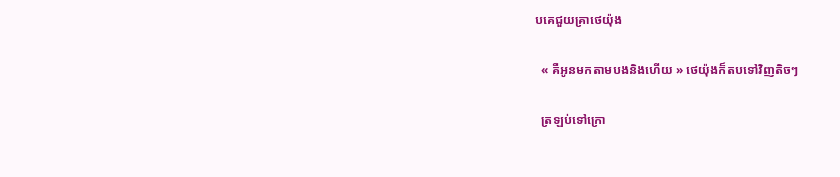បគេជួយគ្រាថេយ៉ុង

  « គឺអូនមកតាមបងនិងហើយ » ថេយ៉ុងក៏តបទៅវិញតិចៗ

  ត្រឡប់ទៅក្រោ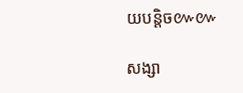យបន្តិច៚៚

សង្សា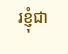រខ្ញុំជា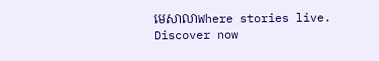មេសាលាWhere stories live. Discover now